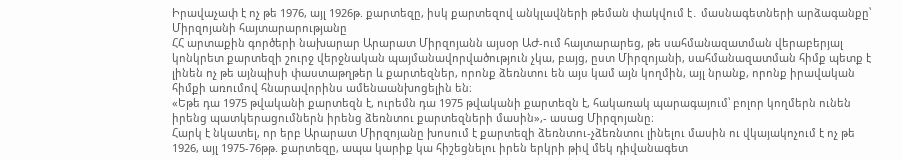Իրավաչափ է ոչ թե 1976, այլ 1926թ. քարտեզը, իսկ քարտեզով անկլավների թեման փակվում է․ մասնագետների արձագանքը՝ Միրզոյանի հայտարարությանը
ՀՀ արտաքին գործերի նախարար Արարատ Միրզոյանն այսօր ԱԺ-ում հայտարարեց, թե սահմանազատման վերաբերյալ կոնկրետ քարտեզի շուրջ վերջնական պայմանավորվածություն չկա, բայց, ըստ Միրզոյանի, սահմանազատման հիմք պետք է լինեն ոչ թե այնպիսի փաստաթղթեր և քարտեզներ, որոնք ձեռնտու են այս կամ այն կողմին, այլ նրանք, որոնք իրավական հիմքի առումով հնարավորինս ամենաանխոցելին են։
«Եթե դա 1975 թվականի քարտեզն է, ուրեմն դա 1975 թվականի քարտեզն է, հակառակ պարագայում՝ բոլոր կողմերն ունեն իրենց պատկերացումներն իրենց ձեռնտու քարտեզների մասին»,- ասաց Միրզոյանը։
Հարկ է նկատել, որ երբ Արարատ Միրզոյանը խոսում է քարտեզի ձեռնտու-չձեռնտու լինելու մասին ու վկայակոչում է ոչ թե 1926, այլ 1975-76թթ. քարտեզը, ապա կարիք կա հիշեցնելու իրեն երկրի թիվ մեկ դիվանագետ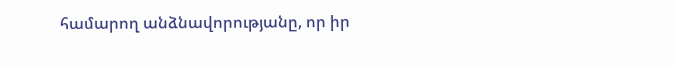համարող անձնավորությանը, որ իր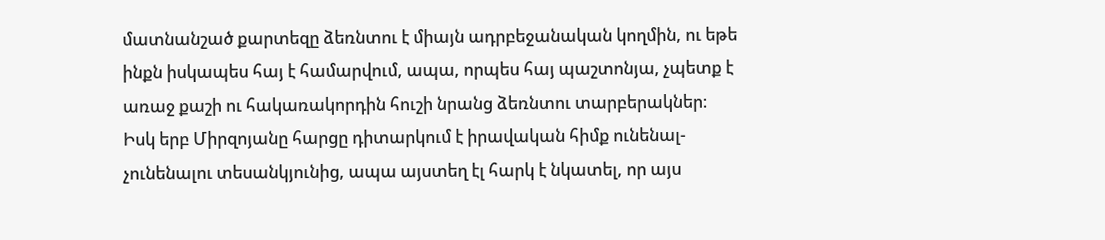մատնանշած քարտեզը ձեռնտու է միայն ադրբեջանական կողմին, ու եթե ինքն իսկապես հայ է համարվում, ապա, որպես հայ պաշտոնյա, չպետք է առաջ քաշի ու հակառակորդին հուշի նրանց ձեռնտու տարբերակներ։
Իսկ երբ Միրզոյանը հարցը դիտարկում է իրավական հիմք ունենալ-չունենալու տեսանկյունից, ապա այստեղ էլ հարկ է նկատել, որ այս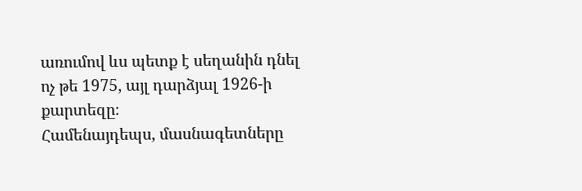առումով ևս պետք է սեղանին դնել ոչ թե 1975, այլ դարձյալ 1926-ի քարտեզը։
Համենայդեպս, մասնագետները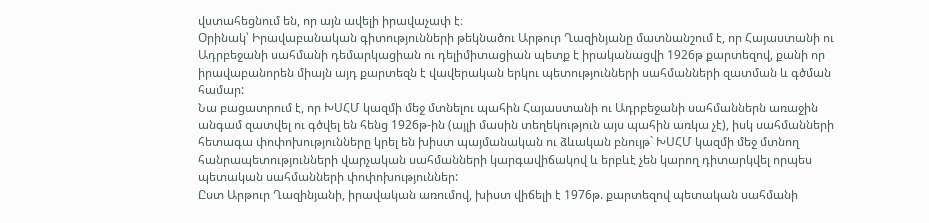վստահեցնում են, որ այն ավելի իրավաչափ է։
Օրինակ՝ Իրավաբանական գիտությունների թեկնածու Արթուր Ղազինյանը մատնանշում է, որ Հայաստանի ու Ադրբեջանի սահմանի դեմարկացիան ու դելիմիտացիան պետք է իրականացվի 1926թ քարտեզով, քանի որ իրավաբանորեն միայն այդ քարտեզն է վավերական երկու պետությունների սահմանների զատման և գծման համար:
Նա բացատրում է, որ ԽՍՀՄ կազմի մեջ մտնելու պահին Հայաստանի ու Ադրբեջանի սահմաններն առաջին անգամ զատվել ու գծվել են հենց 1926թ-ին (այլի մասին տեղեկություն այս պահին առկա չէ), իսկ սահմանների հետագա փոփոխությունները կրել են խիստ պայմանական ու ձևական բնույթ` ԽՍՀՄ կազմի մեջ մտնող հանրապետությունների վարչական սահմանների կարգավիճակով և երբևէ չեն կարող դիտարկվել որպես պետական սահմանների փոփոխություններ:
Ըստ Արթուր Ղազինյանի, իրավական առումով, խիստ վիճելի է 1976թ. քարտեզով պետական սահմանի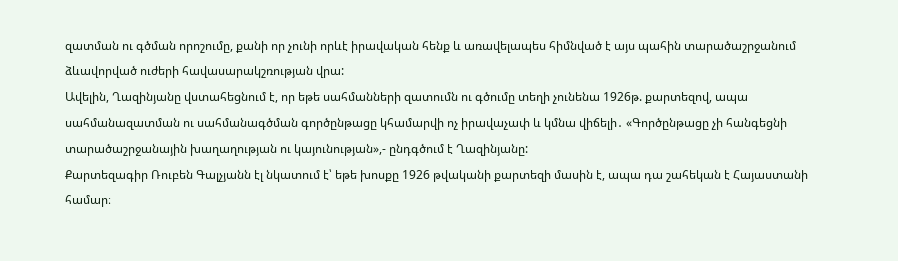զատման ու գծման որոշումը, քանի որ չունի որևէ իրավական հենք և առավելապես հիմնված է այս պահին տարածաշրջանում ձևավորված ուժերի հավասարակշռության վրա:
Ավելին, Ղազինյանը վստահեցնում է, որ եթե սահմանների զատումն ու գծումը տեղի չունենա 1926թ. քարտեզով, ապա սահմանազատման ու սահմանագծման գործընթացը կհամարվի ոչ իրավաչափ և կմնա վիճելի․ «Գործընթացը չի հանգեցնի տարածաշրջանային խաղաղության ու կայունության»,- ընդգծում է Ղազինյանը:
Քարտեզագիր Ռուբեն Գալչյանն էլ նկատում է՝ եթե խոսքը 1926 թվականի քարտեզի մասին է, ապա դա շահեկան է Հայաստանի համար։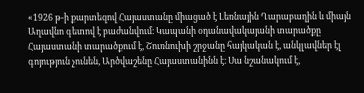«1926 թ-ի քարտեզով Հայաստանը միացած է Լեռնային Ղարաբաղին և միայն Աղավնո գետով է բաժանվում։ Կապանի օդանավակայանի տարածքը Հայաստանի տարածքում է, Շուռնուխի շրջանը հայկական է, անկլավներ էլ գոյություն չունեն, Արծվաշենը Հայաստանինն է։ Սա նշանակում է,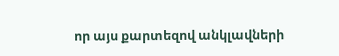որ այս քարտեզով անկլավների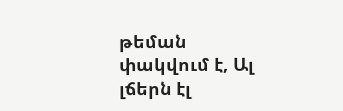թեման փակվում է, Ալ լճերն էլ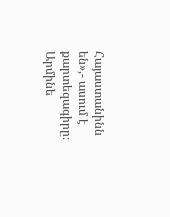Հայաստանինն են»,- ասում է քարտեզագիրը։
Արմինե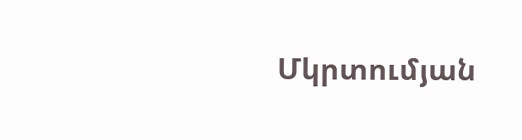Մկրտումյան